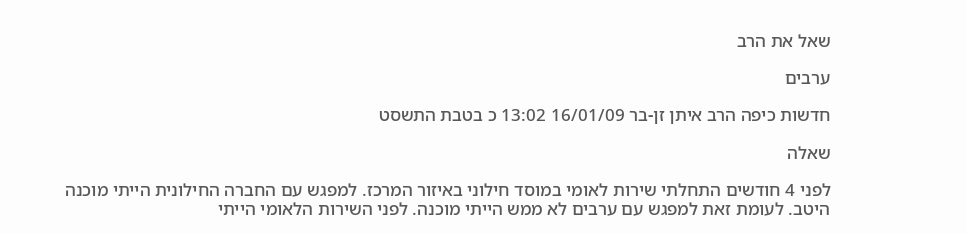שאל את הרב

ערבים

חדשות כיפה הרב איתן זן-בר 16/01/09 13:02 כ בטבת התשסט

שאלה

לפני 4 חודשים התחלתי שירות לאומי במוסד חילוני באיזור המרכז. למפגש עם החברה החילונית הייתי מוכנה היטב. לעומת זאת למפגש עם ערבים לא ממש הייתי מוכנה. לפני השירות הלאומי הייתי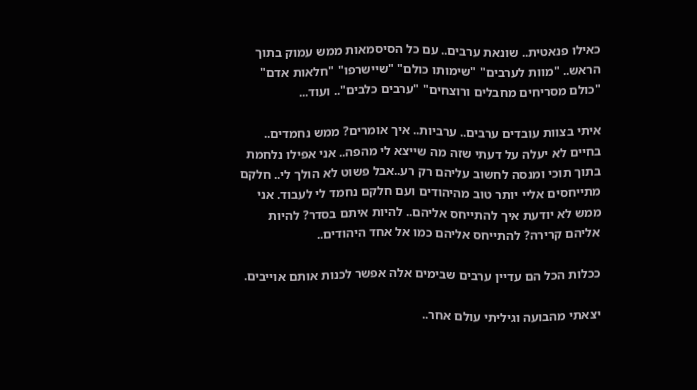כאילו פנאטית.. שונאת ערבים.. עם כל הסיסמאות ממש עמוק בתוך הראש.. "מוות לערבים" "שימותו כולם" "שיישרפו" "חלאות אדם" "כולם מסריחים מחבלים ורוצחים" "ערבים כלבים".. ועוד...

איתי בצוות עובדים ערבים.. ערביות.. איך אומרים? ממש נחמדים.. בחיים לא יעלה על דעתי שזה מה שייצא לי מהפה.. אני אפילו נלחמת בתוך תוכי ומנסה לחשוב עליהם רק רע..אבל פשוט לא הולך לי.. חלקם מתייחסים אליי יותר טוב מהיהודים ועם חלקם נחמד לי לעבוד. אני ממש לא יודעת איך להתייחס אליהם.. להיות איתם בסדר? להיות אליהם קרירה? להתייחס אליהם כמו אל אחד היהודים..

ככלות הכל הם עדיין ערבים שבימים אלה אפשר לכנות אותם אוייבים.

יצאתי מהבועה וגיליתי עולם אחר..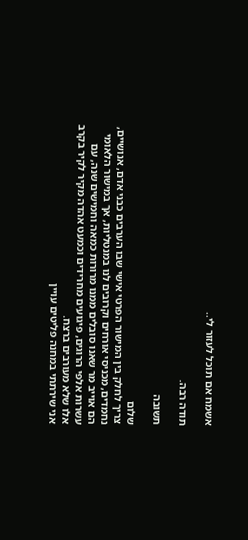אשמח אם תוכל לעזור לי..

תודה רבה.

תשובה

שלום
צריך לחלק בין המישור הפרטי אישי שבו הערבים כבני אדם, אנושיים, נחמדים, מכניסי אורחים וקרובים לנו במנטליות, אך במישור הלאומי הם אוייב מר שאנו סובלים ממנו מרורות כמאה וחמישים שנה, עם עשרות אלפי הרוגים, פיגועים מחרידים וכמעט אהדה מקיר לקיר בקרב אלו שלא מעורבים ברצח.
אני שירתתי במחנה פליטים עויין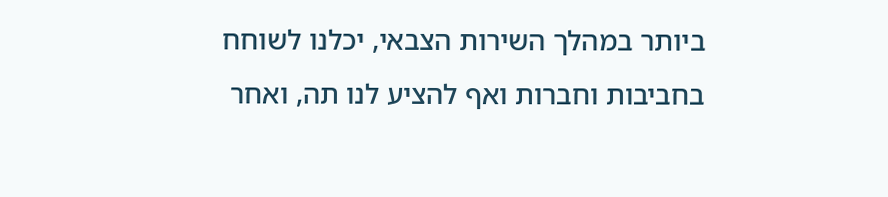ביותר במהלך השירות הצבאי, יכלנו לשוחח בחביבות וחברות ואף להציע לנו תה, ואחר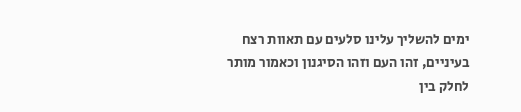ימים להשליך עלינו סלעים עם תאוות רצח בעיניים, זהו העם וזהו הסיגנון וכאמור מותר לחלק בין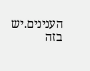הענינים.יש בזה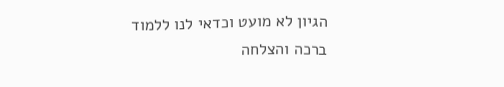הגיון לא מועט וכדאי לנו ללמוד
ברכה והצלחה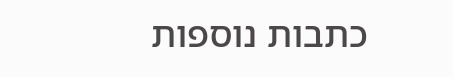כתבות נוספות